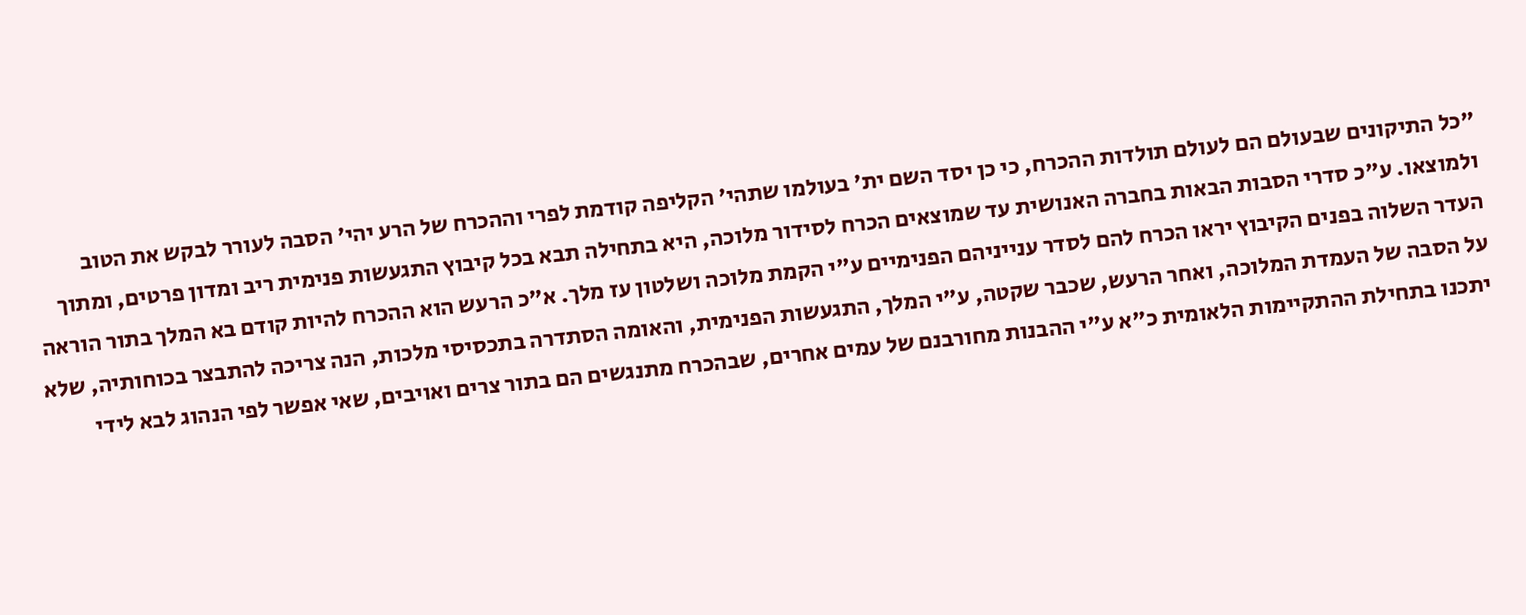"כל התיקונים שבעולם הם לעולם תולדות ההכרח, כי כן יסד השם ית' בעולמו שתהי' הקליפה קודמת לפרי וההכרח של הרע יהי' הסבה לעורר לבקש את הטוב ולמוצאו. ע"כ סדרי הסבות הבאות בחברה האנושית עד שמוצאים הכרח לסידור מלוכה, היא בתחילה תבא בכל קיבוץ התגעשות פנימית ריב ומדון פרטים, ומתוך העדר השלוה בפנים הקיבוץ יראו הכרח להם לסדר ענייניהם הפנימיים ע"י הקמת מלוכה ושלטון עז מלך. א"כ הרעש הוא ההכרח להיות קודם בא המלך בתור הוראה על הסבה של העמדת המלוכה, ואחר הרעש, שכבר שקטה, ע"י המלך, התגעשות הפנימית, והאומה הסתדרה בתכסיסי מלכות, הנה צריכה להתבצר בכוחותיה, שלא יתכנו בתחילת ההתקיימות הלאומית כ"א ע"י ההבנות מחורבנם של עמים אחרים, שבהכרח מתנגשים הם בתור צרים ואויבים, שאי אפשר לפי הנהוג לבא לידי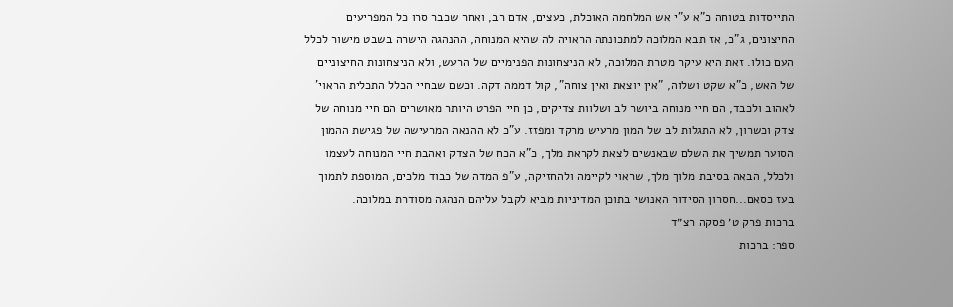התייסדות בטוחה כ"א ע"י אש המלחמה האוכלת, כעצים, אדם רב, ואחר שכבר סרו כל המפריעים החיצונים, ג"כ, אז תבא המלוכה למתכונתה הראויה לה שהיא המנוחה, ההנהגה הישרה בשבט מישור לכלל העם כולו. זאת היא עיקר מטרת המלוכה, לא הניצחונות הפנימיים של הרעש, ולא הניצחונות החיצוניים של האש, כ"א שקט ושלוה, "אין יוצאת ואין צוחה", קול דממה דקה. וכשם שבחיי הכלל התכלית הראוי' לאהוב ולכבד, הם חיי מנוחה ביושר לב ושלוות צדיקים, כן חיי הפרט היותר מאושרים הם חיי מנוחה של צדק וכשרון, לא התגלות לב של המון מרעיש מרקד ומפזז. ע"כ לא ההנאה המרעישה של פגישת ההמון הסוער תמשיך את השלם שבאנשים לצאת לקראת מלך, כ"א הכח של הצדק ואהבת חיי המנוחה לעצמו ולכלל, הבאה בסיבת מלוך מלך, שראוי לקיימה ולהחזיקה, ע"פ המדה של כבוד מלכים, המוספת לתמוך בעז כסאם...חסרון הסידור האנושי בתוכן המדיניות מביא לקבל עליהם הנהגה מסודרת במלוכה.
ברכות פרק ט׳ פסקה רצ״ד
ספר: ברכות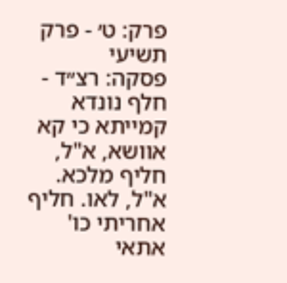פרק: ט׳ - פרק תשיעי
פסקה: רצ״ד - חלף נונדא קמייתא כי קא אוושא, א"ל, חליף מלכא. א"ל, לאו. חליף אחריתי כו' אתאי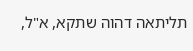תליתאה דהוה שתקא, א"ל,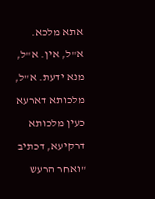אתא מלכא. א"ל, אין. א"ל, מנא ידעת. א"ל, מלכותא דארעא כעין מלכותא דרקיעא, דכתיב "ואחר הרעש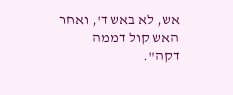אש, לא באש ד', ואחר האש קול דממה דקה".